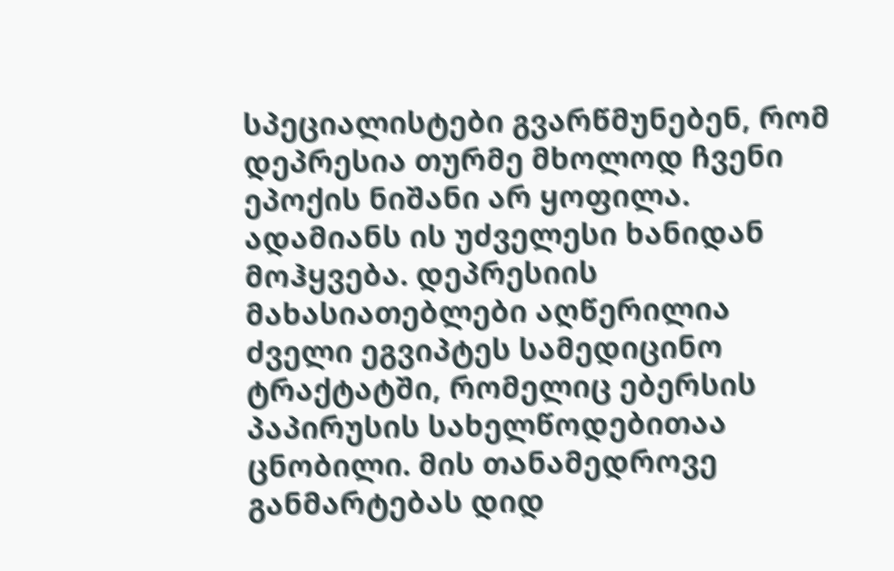სპეციალისტები გვარწმუნებენ, რომ დეპრესია თურმე მხოლოდ ჩვენი ეპოქის ნიშანი არ ყოფილა. ადამიანს ის უძველესი ხანიდან მოჰყვება. დეპრესიის მახასიათებლები აღწერილია ძველი ეგვიპტეს სამედიცინო ტრაქტატში, რომელიც ებერსის პაპირუსის სახელწოდებითაა ცნობილი. მის თანამედროვე განმარტებას დიდ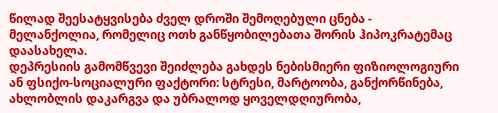წილად შეესატყვისება ძველ დროში შემოღებული ცნება - მელანქოლია, რომელიც ოთხ განწყობილებათა შორის ჰიპოკრატემაც დაასახელა.
დეპრესიის გამომწვევი შეიძლება გახდეს ნებისმიერი ფიზიოლოგიური ან ფსიქო-სოციალური ფაქტორი: სტრესი, მარტოობა, განქორწინება, ახლობლის დაკარგვა და უბრალოდ ყოველდღიურობა,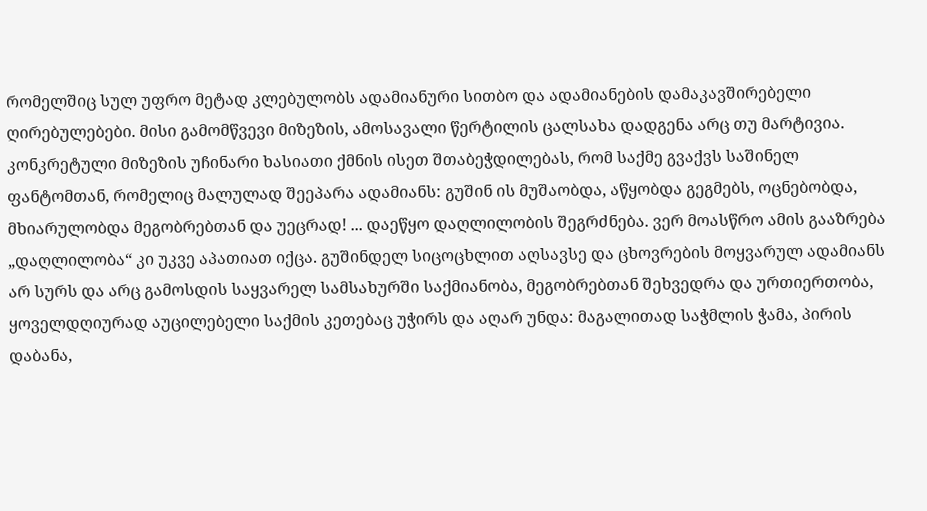რომელშიც სულ უფრო მეტად კლებულობს ადამიანური სითბო და ადამიანების დამაკავშირებელი ღირებულებები. მისი გამომწვევი მიზეზის, ამოსავალი წერტილის ცალსახა დადგენა არც თუ მარტივია. კონკრეტული მიზეზის უჩინარი ხასიათი ქმნის ისეთ შთაბეჭდილებას, რომ საქმე გვაქვს საშინელ ფანტომთან, რომელიც მალულად შეეპარა ადამიანს: გუშინ ის მუშაობდა, აწყობდა გეგმებს, ოცნებობდა, მხიარულობდა მეგობრებთან და უეცრად! ... დაეწყო დაღლილობის შეგრძნება. ვერ მოასწრო ამის გააზრება „დაღლილობა“ კი უკვე აპათიათ იქცა. გუშინდელ სიცოცხლით აღსავსე და ცხოვრების მოყვარულ ადამიანს არ სურს და არც გამოსდის საყვარელ სამსახურში საქმიანობა, მეგობრებთან შეხვედრა და ურთიერთობა, ყოველდღიურად აუცილებელი საქმის კეთებაც უჭირს და აღარ უნდა: მაგალითად საჭმლის ჭამა, პირის დაბანა,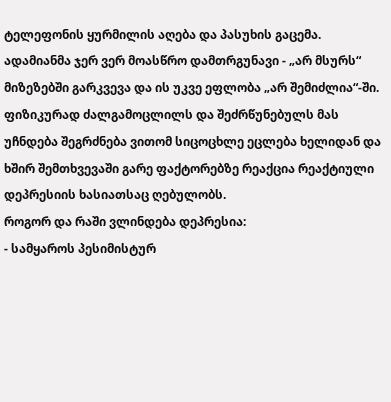ტელეფონის ყურმილის აღება და პასუხის გაცემა. ადამიანმა ჯერ ვერ მოასწრო დამთრგუნავი - „არ მსურს“ მიზეზებში გარკვევა და ის უკვე ეფლობა „არ შემიძლია“-ში. ფიზიკურად ძალგამოცლილს და შეძრწუნებულს მას უჩნდება შეგრძნება ვითომ სიცოცხლე ეცლება ხელიდან და ხშირ შემთხვევაში გარე ფაქტორებზე რეაქცია რეაქტიული დეპრესიის ხასიათსაც ღებულობს.
როგორ და რაში ვლინდება დეპრესია:
- სამყაროს პესიმისტურ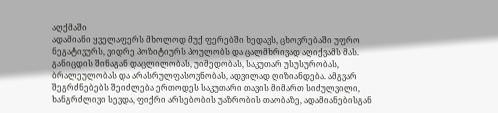აღქმაში
ადამიანი ყველაფერს მხოლოდ მუქ ფერებში ხედავს, ცხოვრებაში უფრო ნეგატივურს, ვიდრე პოზიტიურს პოულობს და ცალმხრივად აღიქვამს მას. განიცდის შინაგან დაცლილობას, უიმედობას, საკუთარ უსუსურობას, ბრალეულობას და არასრულფასოვნობას, ადვილად ღიზიანდება. ამგვარ შეგრძნებებს შეიძლება ერთოდეს საკუთარი თავის მიმართ სიძულვილი, ხანგრძლივი სევდა, ფიქრი არსებობის უაზრობის თაობაზე, ადამიანებისგან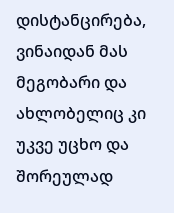დისტანცირება, ვინაიდან მას მეგობარი და ახლობელიც კი უკვე უცხო და შორეულად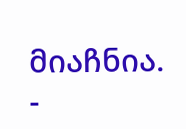მიაჩნია.
-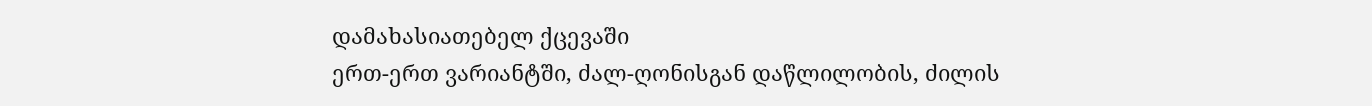დამახასიათებელ ქცევაში
ერთ-ერთ ვარიანტში, ძალ-ღონისგან დაწლილობის, ძილის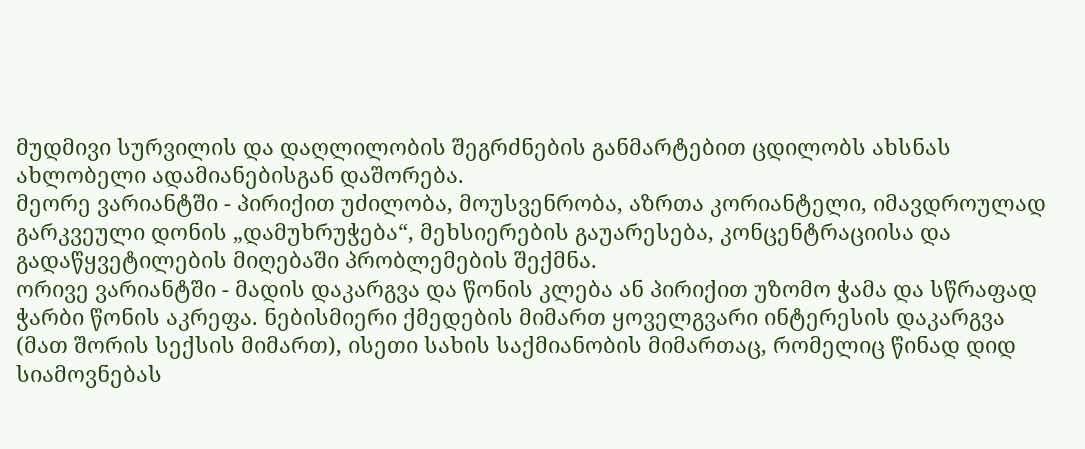მუდმივი სურვილის და დაღლილობის შეგრძნების განმარტებით ცდილობს ახსნას ახლობელი ადამიანებისგან დაშორება.
მეორე ვარიანტში - პირიქით უძილობა, მოუსვენრობა, აზრთა კორიანტელი, იმავდროულად გარკვეული დონის „დამუხრუჭება“, მეხსიერების გაუარესება, კონცენტრაციისა და გადაწყვეტილების მიღებაში პრობლემების შექმნა.
ორივე ვარიანტში - მადის დაკარგვა და წონის კლება ან პირიქით უზომო ჭამა და სწრაფად ჭარბი წონის აკრეფა. ნებისმიერი ქმედების მიმართ ყოველგვარი ინტერესის დაკარგვა (მათ შორის სექსის მიმართ), ისეთი სახის საქმიანობის მიმართაც, რომელიც წინად დიდ სიამოვნებას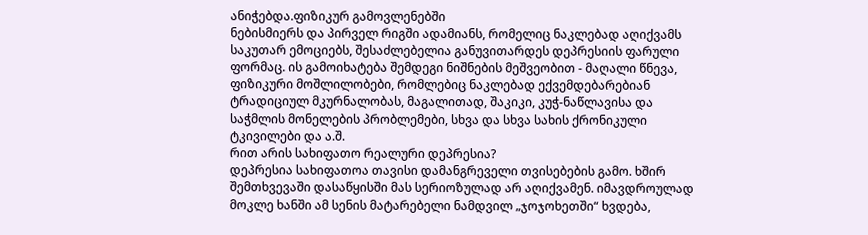ანიჭებდა.ფიზიკურ გამოვლენებში
ნებისმიერს და პირველ რიგში ადამიანს, რომელიც ნაკლებად აღიქვამს საკუთარ ემოციებს, შესაძლებელია განუვითარდეს დეპრესიის ფარული ფორმაც. ის გამოიხატება შემდეგი ნიშნების მეშვეობით - მაღალი წნევა, ფიზიკური მოშლილობები, რომლებიც ნაკლებად ექვემდებარებიან ტრადიციულ მკურნალობას, მაგალითად, შაკიკი, კუჭ-ნაწლავისა და საჭმლის მონელების პრობლემები, სხვა და სხვა სახის ქრონიკული ტკივილები და ა.შ.
რით არის სახიფათო რეალური დეპრესია?
დეპრესია სახიფათოა თავისი დამანგრეველი თვისებების გამო. ხშირ შემთხვევაში დასაწყისში მას სერიოზულად არ აღიქვამენ. იმავდროულად მოკლე ხანში ამ სენის მატარებელი ნამდვილ „ჯოჯოხეთში“ ხვდება,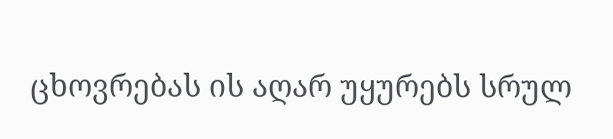ცხოვრებას ის აღარ უყურებს სრულ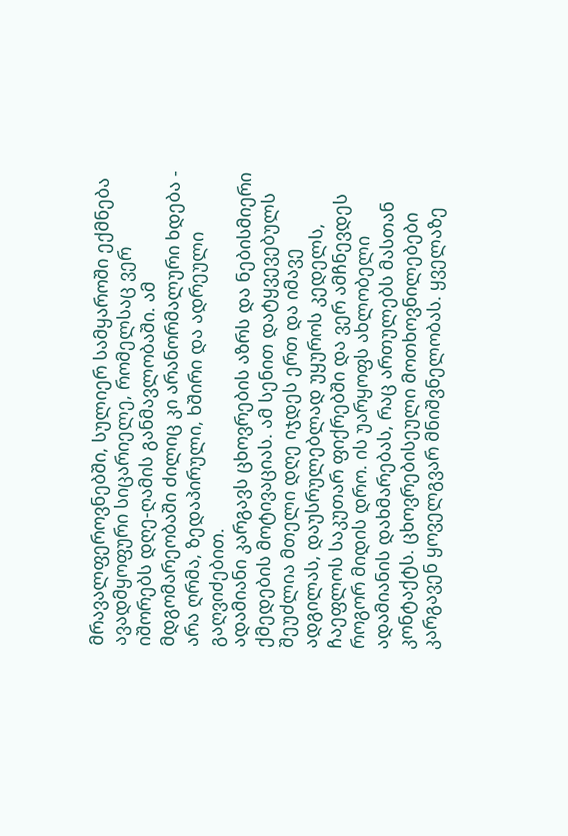მრავალფეროვნებში, სულიერ სამყაროში ექმნება ავადმყოფური სიცარიელე, რომელსაც ვერ იშორებს დღე-ღამის განმავლობაში. ამ მდგომარეობაში ძილიც კი არანორმალური ხდება - არა ღრმა, ზედაპირული, ხშირი და ადრეული გაღვიძებით.
ადამიანი კარგავს ცხოვრების აზრს და ნებისმიერი ქმედების მოტივაციას. ამ სენით დატყვევებულს შეუძლია მთელი დღე იჯდეს ერთ და იმავე ადგილას, დაუსრულებლად უყუროს კედელს, ჩაეფლოს საკუთარ ფიქრებში და ვერ ამჩნევდეს როგორ მიდის დრო. ის უარყოფს ახლობელი ადამიანის დახმარებას, რაც ართულებს მასთან კონტაქტს. ცხოვრებისეული მოთხოვნილებები კარგავენ ყოველგვარ მნიშვნელობას. ყველაზე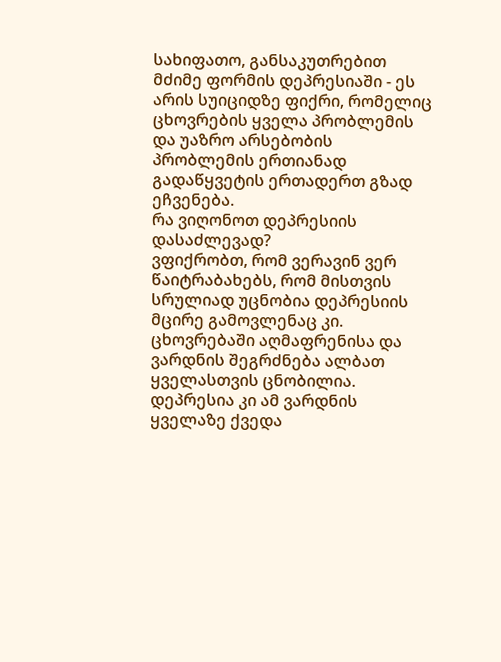სახიფათო, განსაკუთრებით მძიმე ფორმის დეპრესიაში - ეს არის სუიციდზე ფიქრი, რომელიც ცხოვრების ყველა პრობლემის და უაზრო არსებობის პრობლემის ერთიანად გადაწყვეტის ერთადერთ გზად ეჩვენება.
რა ვიღონოთ დეპრესიის დასაძლევად?
ვფიქრობთ, რომ ვერავინ ვერ წაიტრაბახებს, რომ მისთვის სრულიად უცნობია დეპრესიის მცირე გამოვლენაც კი. ცხოვრებაში აღმაფრენისა და ვარდნის შეგრძნება ალბათ ყველასთვის ცნობილია. დეპრესია კი ამ ვარდნის ყველაზე ქვედა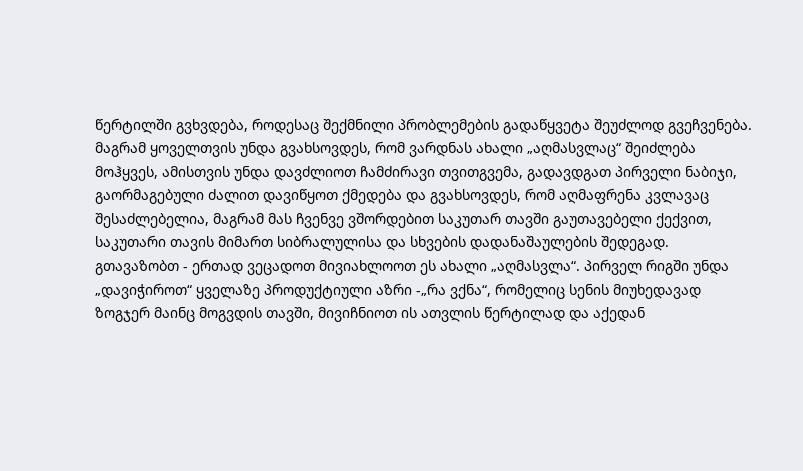წერტილში გვხვდება, როდესაც შექმნილი პრობლემების გადაწყვეტა შეუძლოდ გვეჩვენება. მაგრამ ყოველთვის უნდა გვახსოვდეს, რომ ვარდნას ახალი „აღმასვლაც“ შეიძლება მოჰყვეს, ამისთვის უნდა დავძლიოთ ჩამძირავი თვითგვემა, გადავდგათ პირველი ნაბიჯი, გაორმაგებული ძალით დავიწყოთ ქმედება და გვახსოვდეს, რომ აღმაფრენა კვლავაც შესაძლებელია, მაგრამ მას ჩვენვე ვშორდებით საკუთარ თავში გაუთავებელი ქექვით, საკუთარი თავის მიმართ სიბრალულისა და სხვების დადანაშაულების შედეგად.
გთავაზობთ - ერთად ვეცადოთ მივიახლოოთ ეს ახალი „აღმასვლა“. პირველ რიგში უნდა „დავიჭიროთ“ ყველაზე პროდუქტიული აზრი -„რა ვქნა“, რომელიც სენის მიუხედავად ზოგჯერ მაინც მოგვდის თავში, მივიჩნიოთ ის ათვლის წერტილად და აქედან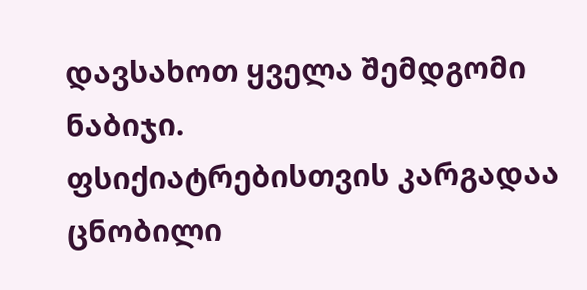დავსახოთ ყველა შემდგომი ნაბიჯი.
ფსიქიატრებისთვის კარგადაა ცნობილი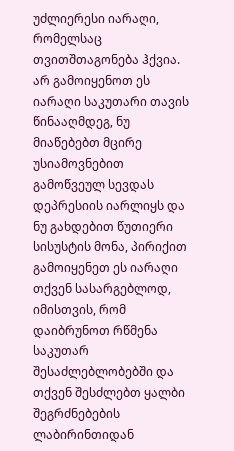უძლიერესი იარაღი, რომელსაც თვითშთაგონება ჰქვია. არ გამოიყენოთ ეს იარაღი საკუთარი თავის წინააღმდეგ, ნუ მიაწებებთ მცირე უსიამოვნებით გამოწვეულ სევდას დეპრესიის იარლიყს და ნუ გახდებით წუთიერი სისუსტის მონა, პირიქით გამოიყენეთ ეს იარაღი თქვენ სასარგებლოდ, იმისთვის, რომ დაიბრუნოთ რწმენა საკუთარ შესაძლებლობებში და თქვენ შესძლებთ ყალბი შეგრძნებების ლაბირინთიდან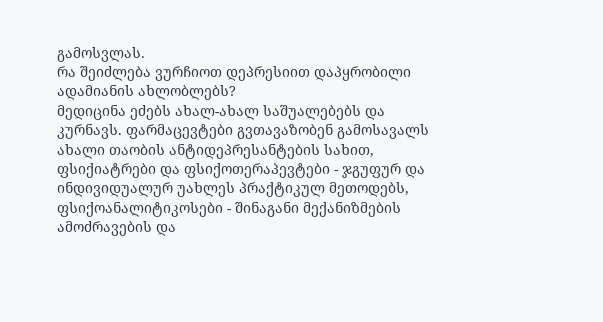გამოსვლას.
რა შეიძლება ვურჩიოთ დეპრესიით დაპყრობილი ადამიანის ახლობლებს?
მედიცინა ეძებს ახალ-ახალ საშუალებებს და კურნავს. ფარმაცევტები გვთავაზობენ გამოსავალს ახალი თაობის ანტიდეპრესანტების სახით, ფსიქიატრები და ფსიქოთერაპევტები - ჯგუფურ და ინდივიდუალურ უახლეს პრაქტიკულ მეთოდებს, ფსიქოანალიტიკოსები - შინაგანი მექანიზმების ამოძრავების და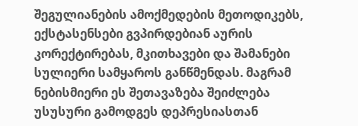შეგულიანების ამოქმედების მეთოდიკებს, ექსტასენსები გვპირდებიან აურის კორექტირებას, მკითხავები და შამანები სულიერი სამყაროს განწმენდას. მაგრამ ნებისმიერი ეს შეთავაზება შეიძლება უსუსური გამოდგეს დეპრესიასთან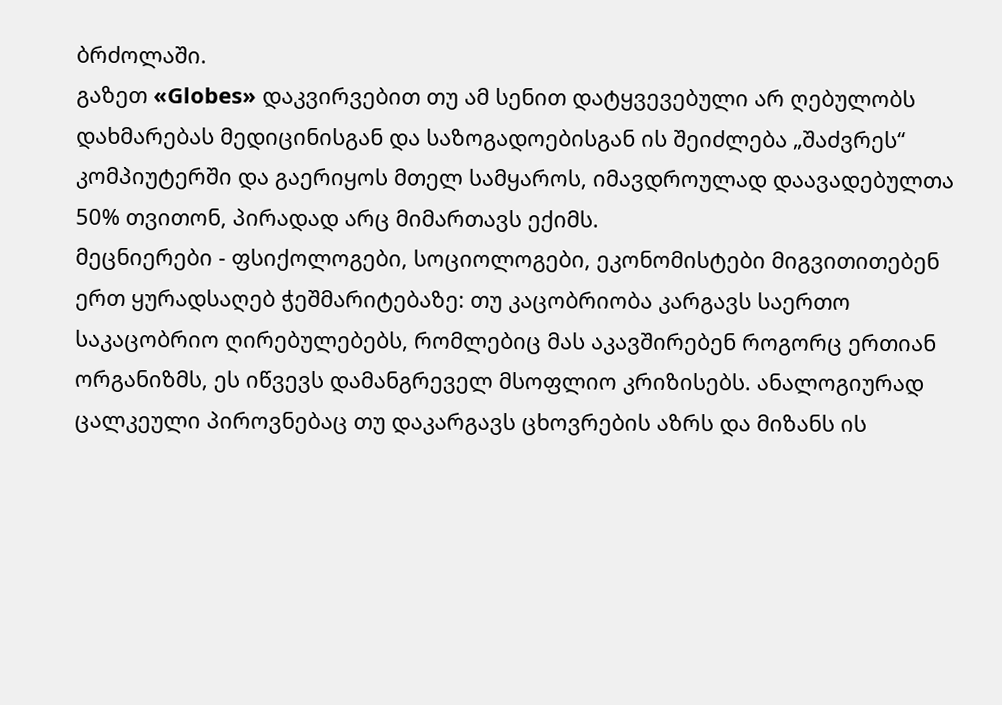ბრძოლაში.
გაზეთ «Globes» დაკვირვებით თუ ამ სენით დატყვევებული არ ღებულობს დახმარებას მედიცინისგან და საზოგადოებისგან ის შეიძლება „შაძვრეს“ კომპიუტერში და გაერიყოს მთელ სამყაროს, იმავდროულად დაავადებულთა 50% თვითონ, პირადად არც მიმართავს ექიმს.
მეცნიერები - ფსიქოლოგები, სოციოლოგები, ეკონომისტები მიგვითითებენ ერთ ყურადსაღებ ჭეშმარიტებაზე: თუ კაცობრიობა კარგავს საერთო საკაცობრიო ღირებულებებს, რომლებიც მას აკავშირებენ როგორც ერთიან ორგანიზმს, ეს იწვევს დამანგრეველ მსოფლიო კრიზისებს. ანალოგიურად ცალკეული პიროვნებაც თუ დაკარგავს ცხოვრების აზრს და მიზანს ის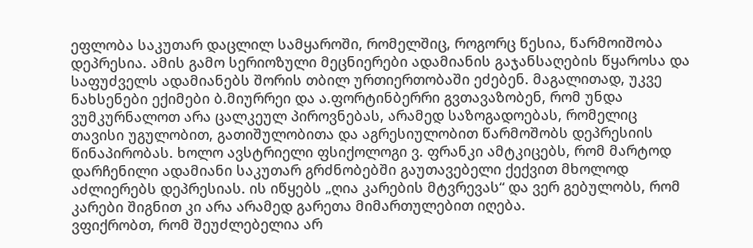ეფლობა საკუთარ დაცლილ სამყაროში, რომელშიც, როგორც წესია, წარმოიშობა დეპრესია. ამის გამო სერიოზული მეცნიერები ადამიანის გაჯანსაღების წყაროსა და საფუძველს ადამიანებს შორის თბილ ურთიერთობაში ეძებენ. მაგალითად, უკვე ნახსენები ექიმები ბ.მიურრეი და ა.ფორტინბერრი გვთავაზობენ, რომ უნდა ვუმკურნალოთ არა ცალკეულ პიროვნებას, არამედ საზოგადოებას, რომელიც თავისი უგულობით, გათიშულობითა და აგრესიულობით წარმოშობს დეპრესიის წინაპირობას. ხოლო ავსტრიელი ფსიქოლოგი ვ. ფრანკი ამტკიცებს, რომ მარტოდ დარჩენილი ადამიანი საკუთარ გრძნობებში გაუთავებელი ქექვით მხოლოდ აძლიერებს დეპრესიას. ის იწყებს „ღია კარების მტვრევას“ და ვერ გებულობს, რომ კარები შიგნით კი არა არამედ გარეთა მიმართულებით იღება.
ვფიქრობთ, რომ შეუძლებელია არ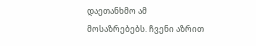დაეთანხმო ამ მოსაზრებებს. ჩვენი აზრით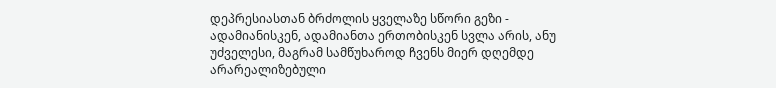დეპრესიასთან ბრძოლის ყველაზე სწორი გეზი - ადამიანისკენ, ადამიანთა ერთობისკენ სვლა არის, ანუ უძველესი, მაგრამ სამწუხაროდ ჩვენს მიერ დღემდე არარეალიზებული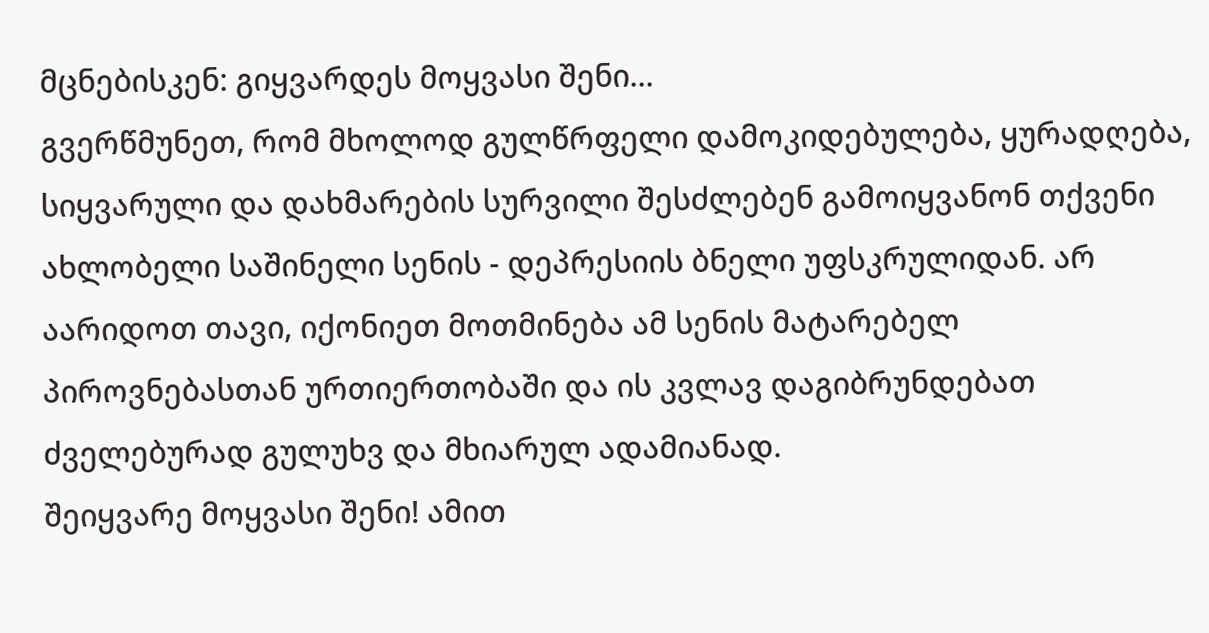მცნებისკენ: გიყვარდეს მოყვასი შენი...
გვერწმუნეთ, რომ მხოლოდ გულწრფელი დამოკიდებულება, ყურადღება, სიყვარული და დახმარების სურვილი შესძლებენ გამოიყვანონ თქვენი ახლობელი საშინელი სენის - დეპრესიის ბნელი უფსკრულიდან. არ აარიდოთ თავი, იქონიეთ მოთმინება ამ სენის მატარებელ პიროვნებასთან ურთიერთობაში და ის კვლავ დაგიბრუნდებათ ძველებურად გულუხვ და მხიარულ ადამიანად.
შეიყვარე მოყვასი შენი! ამით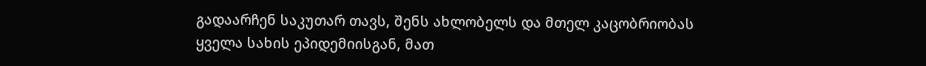გადაარჩენ საკუთარ თავს, შენს ახლობელს და მთელ კაცობრიობას ყველა სახის ეპიდემიისგან, მათ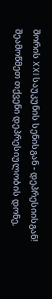შორის XXI საუკუნის სენისგან - დეპრესიისგან!
შეამოწმეთ თქვენი დეპრესიულობის დონე,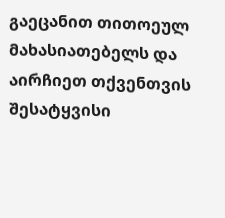გაეცანით თითოეულ მახასიათებელს და აირჩიეთ თქვენთვის შესატყვისი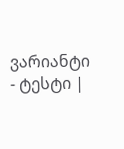ვარიანტი - ტესტი |